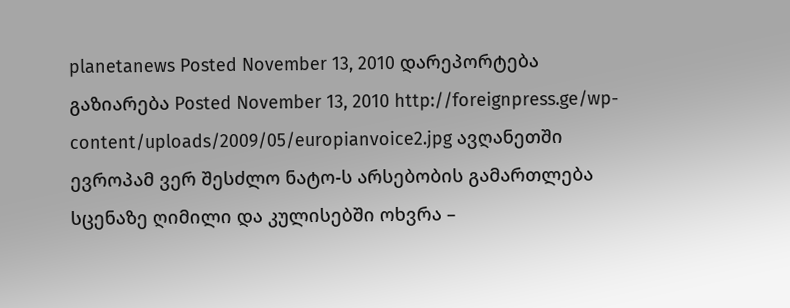planetanews Posted November 13, 2010 დარეპორტება გაზიარება Posted November 13, 2010 http://foreignpress.ge/wp-content/uploads/2009/05/europianvoice2.jpg ავღანეთში ევროპამ ვერ შესძლო ნატო-ს არსებობის გამართლება სცენაზე ღიმილი და კულისებში ოხვრა –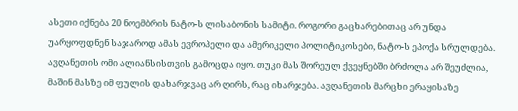ასეთი იქნება 20 ნოემბრის ნატო-ს ლისაბონის სამიტი. როგორი გაცხარებითაც არ უნდა უარყოფდნენ საჯაროდ ამას ევროპელი და ამერიკელი პოლიტიკოსები, ნატო-ს ეპოქა სრულდება. ავღანეთის ომი ალიანსისთვის გამოცდა იყო. თუკი მას შორეულ ქვეყნებში ბრძოლა არ შეუძლია, მაშინ მასზე იმ ფულის დახარჯვაც არ ღირს, რაც იხარჯება. ავღანეთის მარცხი ერაყისაზე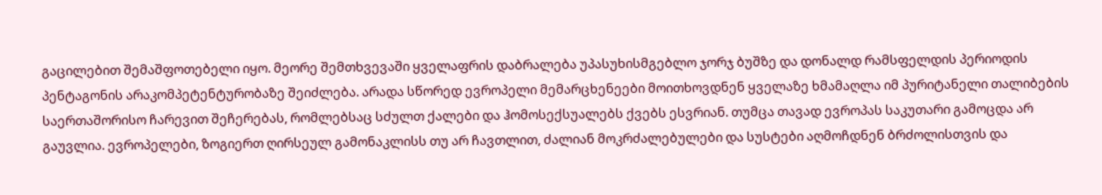გაცილებით შემაშფოთებელი იყო. მეორე შემთხვევაში ყველაფრის დაბრალება უპასუხისმგებლო ჯორჯ ბუშზე და დონალდ რამსფელდის პერიოდის პენტაგონის არაკომპეტენტურობაზე შეიძლება. არადა სწორედ ევროპელი მემარცხენეები მოითხოვდნენ ყველაზე ხმამაღლა იმ პურიტანელი თალიბების საერთაშორისო ჩარევით შეჩერებას, რომლებსაც სძულთ ქალები და ჰომოსექსუალებს ქვებს ესვრიან. თუმცა თავად ევროპას საკუთარი გამოცდა არ გაუვლია. ევროპელები, ზოგიერთ ღირსეულ გამონაკლისს თუ არ ჩავთლით, ძალიან მოკრძალებულები და სუსტები აღმოჩდნენ ბრძოლისთვის და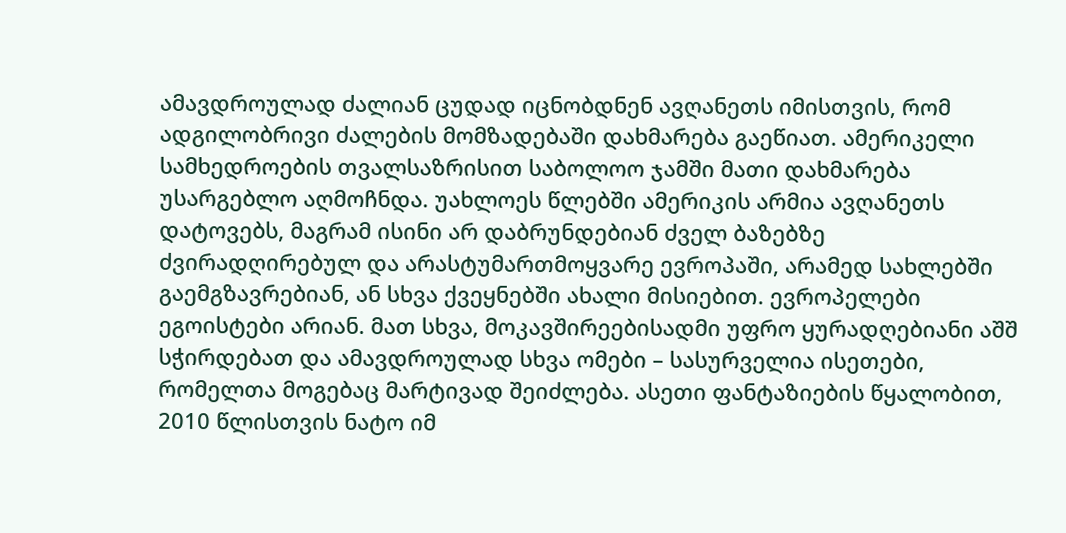ამავდროულად ძალიან ცუდად იცნობდნენ ავღანეთს იმისთვის, რომ ადგილობრივი ძალების მომზადებაში დახმარება გაეწიათ. ამერიკელი სამხედროების თვალსაზრისით საბოლოო ჯამში მათი დახმარება უსარგებლო აღმოჩნდა. უახლოეს წლებში ამერიკის არმია ავღანეთს დატოვებს, მაგრამ ისინი არ დაბრუნდებიან ძველ ბაზებზე ძვირადღირებულ და არასტუმართმოყვარე ევროპაში, არამედ სახლებში გაემგზავრებიან, ან სხვა ქვეყნებში ახალი მისიებით. ევროპელები ეგოისტები არიან. მათ სხვა, მოკავშირეებისადმი უფრო ყურადღებიანი აშშ სჭირდებათ და ამავდროულად სხვა ომები – სასურველია ისეთები, რომელთა მოგებაც მარტივად შეიძლება. ასეთი ფანტაზიების წყალობით, 2010 წლისთვის ნატო იმ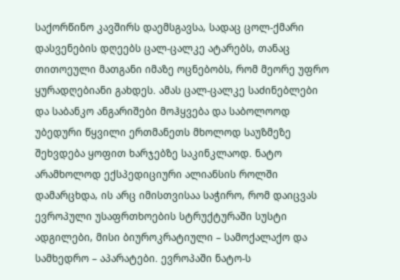საქორწინო კავშირს დაემსგავსა, სადაც ცოლ-ქმარი დასვენების დღეებს ცალ-ცალკე ატარებს, თანაც თითოეული მათგანი იმაზე ოცნებობს, რომ მეორე უფრო ყურადღებიანი გახდეს. ამას ცალ-ცალკე საძინებლები და საბანკო ანგარიშები მოჰყვება და საბოლოოდ უბედური წყვილი ერთმანეთს მხოლოდ საუზმეზე შეხვდება ყოფით ხარჯებზე საკინკლაოდ. ნატო არამხოლოდ ექსპედიციური ალიანსის როლში დამარცხდა, ის არც იმისთვისაა საჭირო, რომ დაიცვას ევროპული უსაფრთხოების სტრუქტურაში სუსტი ადგილები, მისი ბიუროკრატიული – სამოქალაქო და სამხედრო – აპარატები. ევროპაში ნატო-ს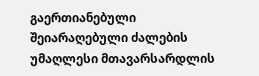გაერთიანებული შეიარაღებული ძალების უმაღლესი მთავარსარდლის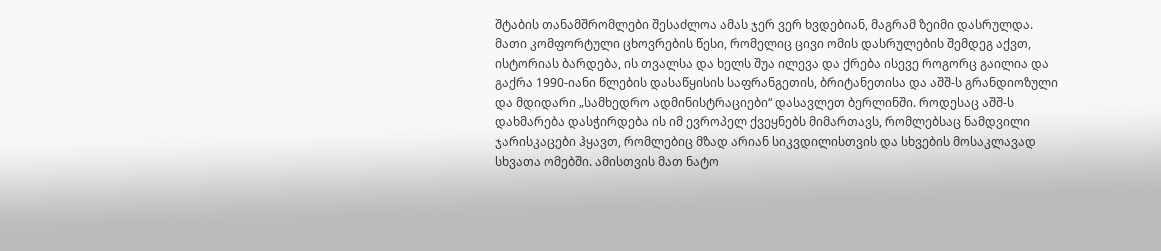შტაბის თანამშრომლები შესაძლოა ამას ჯერ ვერ ხვდებიან, მაგრამ ზეიმი დასრულდა. მათი კომფორტული ცხოვრების წესი, რომელიც ცივი ომის დასრულების შემდეგ აქვთ, ისტორიას ბარდება, ის თვალსა და ხელს შუა ილევა და ქრება ისევე როგორც გაილია და გაქრა 1990-იანი წლების დასაწყისის საფრანგეთის, ბრიტანეთისა და აშშ-ს გრანდიოზული და მდიდარი „სამხედრო ადმინისტრაციები“ დასავლეთ ბერლინში. როდესაც აშშ-ს დახმარება დასჭირდება ის იმ ევროპელ ქვეყნებს მიმართავს, რომლებსაც ნამდვილი ჯარისკაცები ჰყავთ, რომლებიც მზად არიან სიკვდილისთვის და სხვების მოსაკლავად სხვათა ომებში. ამისთვის მათ ნატო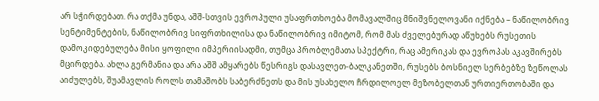არ სჭირდებათ. რა თქმა უნდა, აშშ-სთვის ევროპული უსაფრთხოება მომავალშიც მნიშვნელოვანი იქნება – ნაწილობრივ სენტიმენტების, ნაწილობრივ სიფრთხილისა და ნაწილობრივ იმიტომ, რომ მას ძველებურად აწუხებს რუსეთის დამოკიდებულება მისი ყოფილი იმპერიისადმი, თუმცა პრობლემათა სპექტრი, რაც ამერიკას და ევროპას აკავშირებს მცირდება. ახლა გერმანია და არა აშშ ამყარებს წესრიგს დასავლეთ-ბალკანეთში, რუსებს ბოსნიელ სერბებზე ზეწოლას აიძულებს, შუამავლის როლს თამაშობს საბერძნეთს და მის უსახელო ჩრდილოელ მეზობელთან ურთიერთობაში და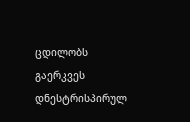ცდილობს გაერკვეს დნესტრისპირულ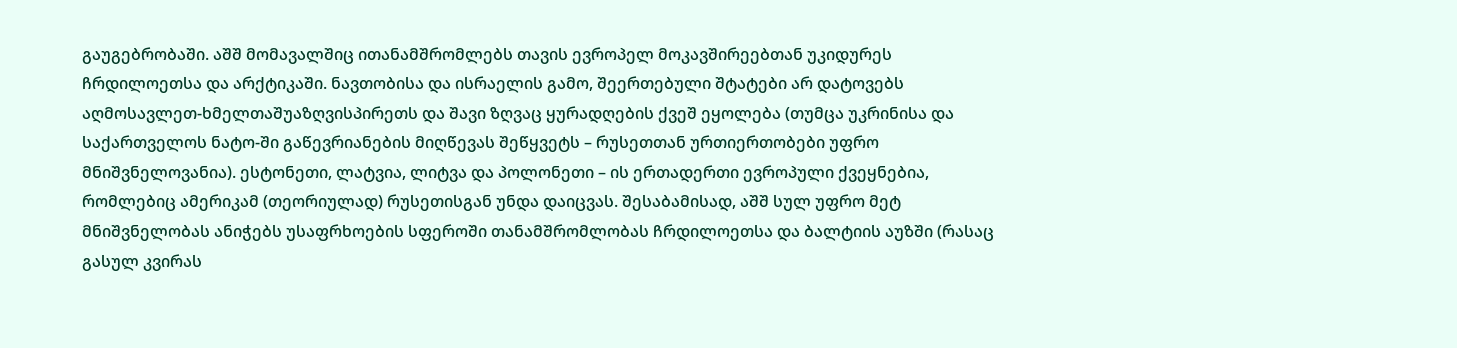გაუგებრობაში. აშშ მომავალშიც ითანამშრომლებს თავის ევროპელ მოკავშირეებთან უკიდურეს ჩრდილოეთსა და არქტიკაში. ნავთობისა და ისრაელის გამო, შეერთებული შტატები არ დატოვებს აღმოსავლეთ-ხმელთაშუაზღვისპირეთს და შავი ზღვაც ყურადღების ქვეშ ეყოლება (თუმცა უკრინისა და საქართველოს ნატო-ში გაწევრიანების მიღწევას შეწყვეტს – რუსეთთან ურთიერთობები უფრო მნიშვნელოვანია). ესტონეთი, ლატვია, ლიტვა და პოლონეთი – ის ერთადერთი ევროპული ქვეყნებია, რომლებიც ამერიკამ (თეორიულად) რუსეთისგან უნდა დაიცვას. შესაბამისად, აშშ სულ უფრო მეტ მნიშვნელობას ანიჭებს უსაფრხოების სფეროში თანამშრომლობას ჩრდილოეთსა და ბალტიის აუზში (რასაც გასულ კვირას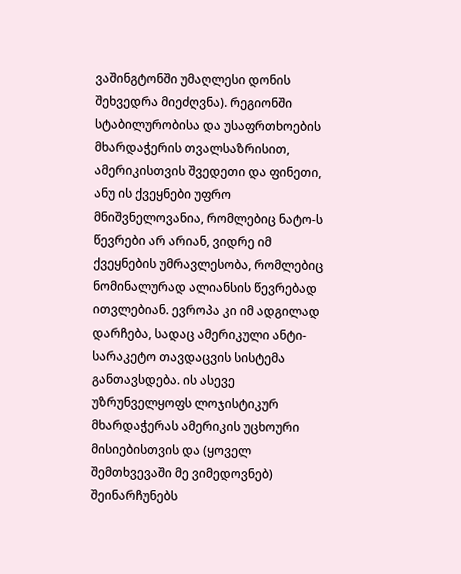ვაშინგტონში უმაღლესი დონის შეხვედრა მიეძღვნა). რეგიონში სტაბილურობისა და უსაფრთხოების მხარდაჭერის თვალსაზრისით, ამერიკისთვის შვედეთი და ფინეთი, ანუ ის ქვეყნები უფრო მნიშვნელოვანია, რომლებიც ნატო-ს წევრები არ არიან, ვიდრე იმ ქვეყნების უმრავლესობა, რომლებიც ნომინალურად ალიანსის წევრებად ითვლებიან. ევროპა კი იმ ადგილად დარჩება, სადაც ამერიკული ანტი-სარაკეტო თავდაცვის სისტემა განთავსდება. ის ასევე უზრუნველყოფს ლოჯისტიკურ მხარდაჭერას ამერიკის უცხოური მისიებისთვის და (ყოველ შემთხვევაში მე ვიმედოვნებ) შეინარჩუნებს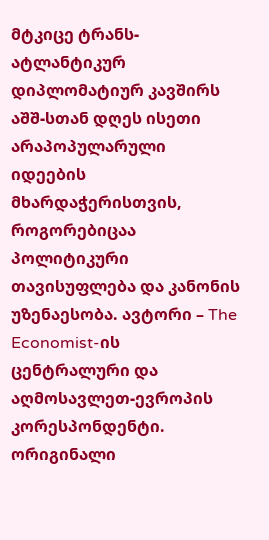მტკიცე ტრანს-ატლანტიკურ დიპლომატიურ კავშირს აშშ-სთან დღეს ისეთი არაპოპულარული იდეების მხარდაჭერისთვის, როგორებიცაა პოლიტიკური თავისუფლება და კანონის უზენაესობა. ავტორი – The Economist-ის ცენტრალური და აღმოსავლეთ-ევროპის კორესპონდენტი. ორიგინალი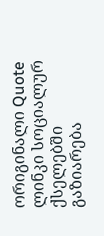ორიგინალი Quote ლინკი სოციალურ ქსელებში გაზიარება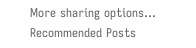More sharing options...
Recommended Posts